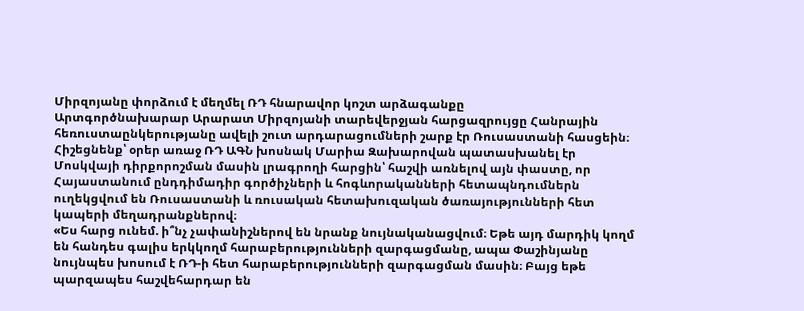Միրզոյանը փորձում է մեղմել ՌԴ հնարավոր կոշտ արձագանքը
Արտգործնախարար Արարատ Միրզոյանի տարեվերջյան հարցազրույցը Հանրային հեռուստաընկերությանը ավելի շուտ արդարացումների շարք էր Ռուսաստանի հասցեին։ Հիշեցնենք՝ օրեր առաջ ՌԴ ԱԳՆ խոսնակ Մարիա Զախարովան պատասխանել էր Մոսկվայի դիրքորոշման մասին լրագրողի հարցին՝ հաշվի առնելով այն փաստը, որ Հայաստանում ընդդիմադիր գործիչների և հոգևորականների հետապնդումներն ուղեկցվում են Ռուսաստանի և ռուսական հետախուզական ծառայությունների հետ կապերի մեղադրանքներով։
«Ես հարց ունեմ. ի՞նչ չափանիշներով են նրանք նույնականացվում։ Եթե այդ մարդիկ կողմ են հանդես գալիս երկկողմ հարաբերությունների զարգացմանը, ապա Փաշինյանը նույնպես խոսում է ՌԴ-ի հետ հարաբերությունների զարգացման մասին։ Բայց եթե պարզապես հաշվեհարդար են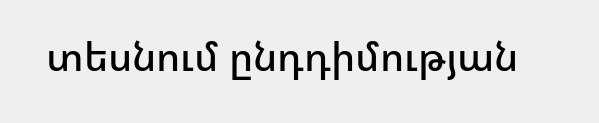տեսնում ընդդիմության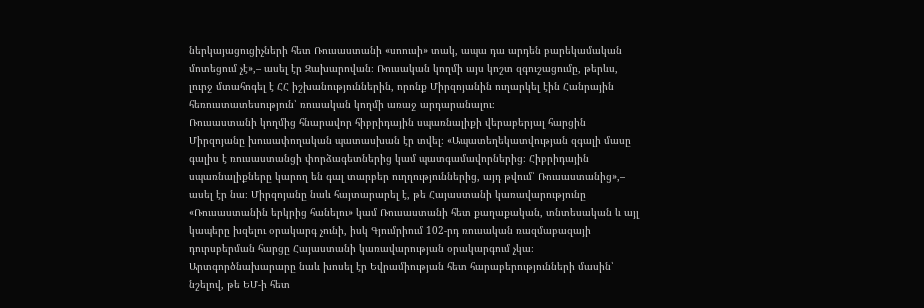ներկայացուցիչների հետ Ռուսաստանի «սոուսի» տակ, ապա դա արդեն բարեկամական մոտեցում չէ»,– ասել էր Զախարովան։ Ռուսական կողմի այս կոշտ զգուշացումը, թերևս, լուրջ մտահոգել է ՀՀ իշխանություններին, որոնք Միրզոյանին ուղարկել էին Հանրային հեռուստատեսություն՝ ռուսական կողմի առաջ արդարանալու։
Ռուսաստանի կողմից հնարավոր հիբրիդային սպառնալիքի վերաբերյալ հարցին Միրզոյանը խուսափողական պատասխան էր տվել։ «Ապատեղեկատվության զգալի մասը գալիս է ռուսաստանցի փորձագետներից կամ պատգամավորներից։ Հիբրիդային սպառնալիքները կարող են գալ տարբեր ուղղություններից, այդ թվում՝ Ռուսաստանից»,– ասել էր նա։ Միրզոյանը նաև հայտարարել է, թե Հայաստանի կառավարությունը «Ռուսաստանին երկրից հանելու» կամ Ռուսաստանի հետ քաղաքական, տնտեսական և այլ կապերը խզելու օրակարգ չունի, իսկ Գյումրիում 102-րդ ռուսական ռազմաբազայի դուրսբերման հարցը Հայաստանի կառավարության օրակարգում չկա։ Արտգործնախարարը նաև խոսել էր Եվրամիության հետ հարաբերությունների մասին՝ նշելով, թե ԵՄ-ի հետ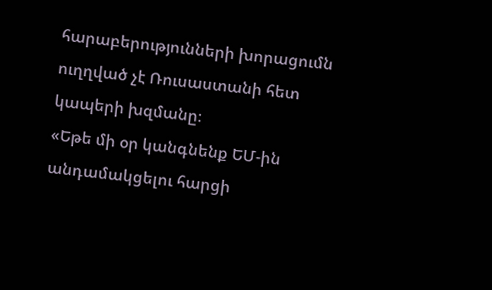հարաբերությունների խորացումն ուղղված չէ Ռուսաստանի հետ կապերի խզմանը։
«Եթե մի օր կանգնենք ԵՄ-ին անդամակցելու հարցի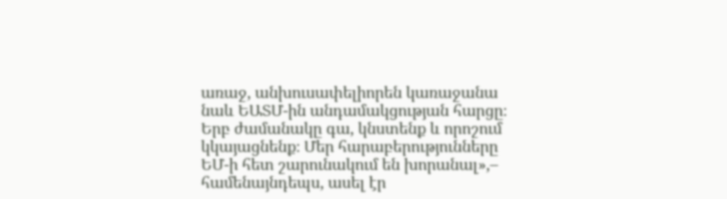առաջ, անխուսափելիորեն կառաջանա նաև ԵԱՏՄ-ին անդամակցության հարցը։ Երբ ժամանակը գա, կնստենք և որոշում կկայացնենք։ Մեր հարաբերությունները ԵՄ-ի հետ շարունակում են խորանալ»,– համենայնդեպս, ասել էր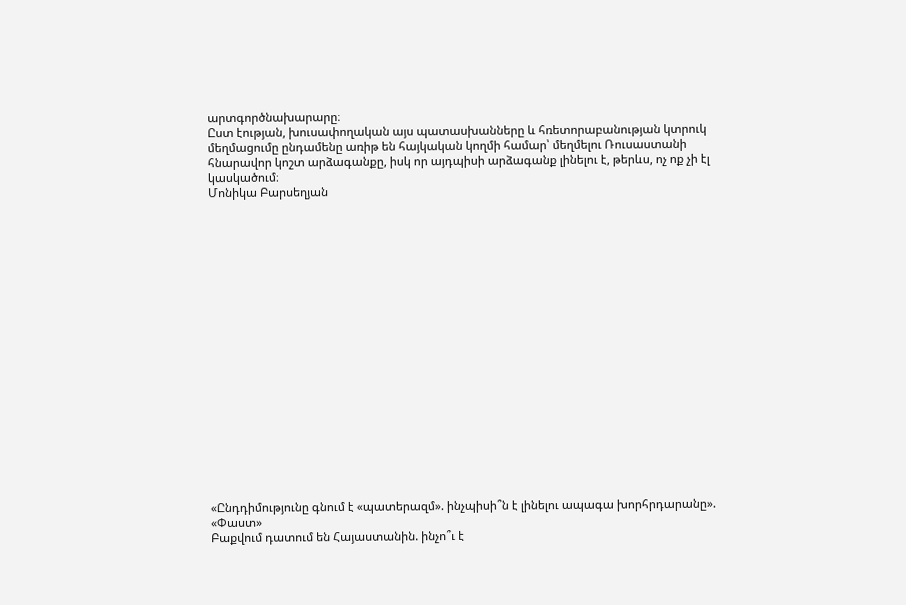արտգործնախարարը։
Ըստ էության, խուսափողական այս պատասխանները և հռետորաբանության կտրուկ մեղմացումը ընդամենը առիթ են հայկական կողմի համար՝ մեղմելու Ռուսաստանի հնարավոր կոշտ արձագանքը, իսկ որ այդպիսի արձագանք լինելու է, թերևս, ոչ ոք չի էլ կասկածում։
Մոնիկա Բարսեղյան




















«Ընդդիմությունը գնում է «պատերազմ». ինչպիսի՞ն է լինելու ապագա խորհրդարանը». «Փաստ»
Բաքվում դատում են Հայաստանին. ինչո՞ւ է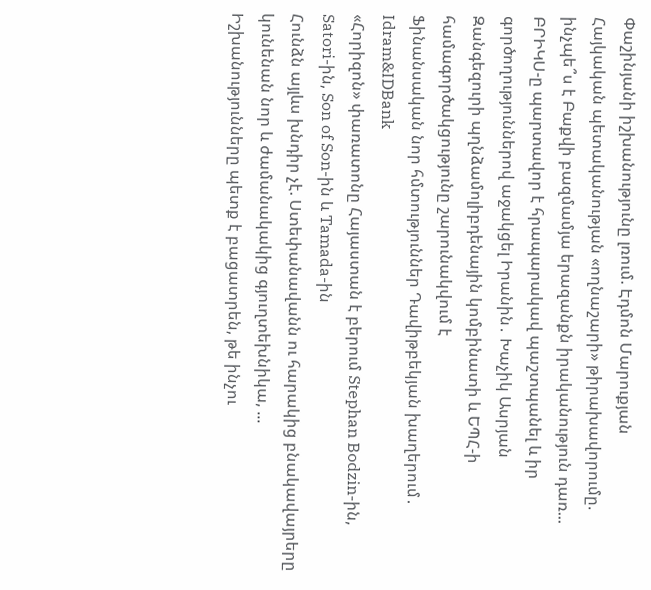Փաշինյանի իշխանությունը լռում. Էդմոն Մարուքյան
Հայկական պետականության «ողնաշարի» թիրախավորումը. ինչպե՞ս է Բաքվի բազմամյա երազանքն իրականություն դառ...
ԲՐԻԿՍ-ը պարտավոր է հրապարակավ պաշտպանել և իր գործողություններով աջակցել Իրանին․ Խաչիկ Ասրյան
Զանգեզուրի պղնձամոլիբդենային կոմբինատի և ԵՊՀ-ի համագործակցությունը շարունակվում է
Ֆինանսական նոր հմտություններ Դավիթբեկյան խաղերում․ Idram&IDBank
«Հորիզոն» փառատոնը Հայաստան է բերում Stephan Bodzin-ին, Satori-ին, Son of Son-ին և Tamada-ին
Հունձն այլևս խնդիր չէ. Ստեփանավանն ու հարակից բնակավայրերը կունենան նոր և ժամանակակից գյուղտեխնիկա, ...
Իշխանությունները պետք է բացատրեն, թե ինչու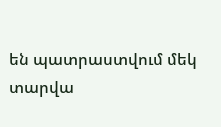են պատրաստվում մեկ տարվա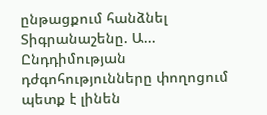ընթացքում հանձնել Տիգրանաշենը. Ա...
Ընդդիմության դժգոհությունները փողոցում պետք է լինեն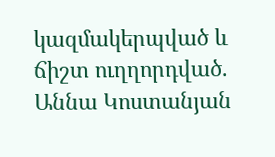կազմակերպված և ճիշտ ուղղորդված. Աննա Կոստանյան